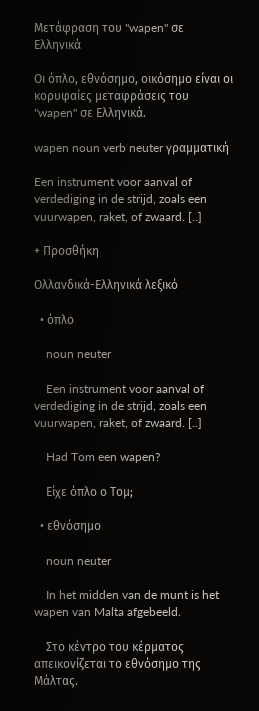Μετάφραση του "wapen" σε Ελληνικά

Οι όπλο, εθνόσημο, οικόσημο είναι οι κορυφαίες μεταφράσεις του "wapen" σε Ελληνικά.

wapen noun verb neuter γραμματική

Een instrument voor aanval of verdediging in de strijd, zoals een vuurwapen, raket, of zwaard. [..]

+ Προσθήκη

Ολλανδικά-Ελληνικά λεξικό

  • όπλο

    noun neuter

    Een instrument voor aanval of verdediging in de strijd, zoals een vuurwapen, raket, of zwaard. [..]

    Had Tom een wapen?

    Είχε όπλο ο Τομ;

  • εθνόσημο

    noun neuter

    In het midden van de munt is het wapen van Malta afgebeeld.

    Στο κέντρο του κέρματος απεικονίζεται το εθνόσημο της Μάλτας.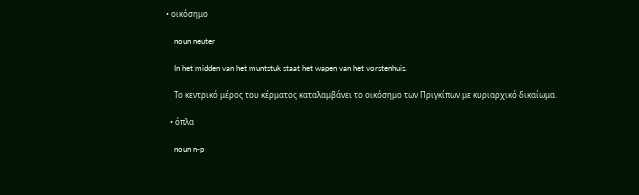• οικόσημο

    noun neuter

    In het midden van het muntstuk staat het wapen van het vorstenhuis.

    Το κεντρικό μέρος του κέρματος καταλαμβάνει το οικόσημο των Πριγκίπων με κυριαρχικό δικαίωμα.

  • όπλα

    noun n-p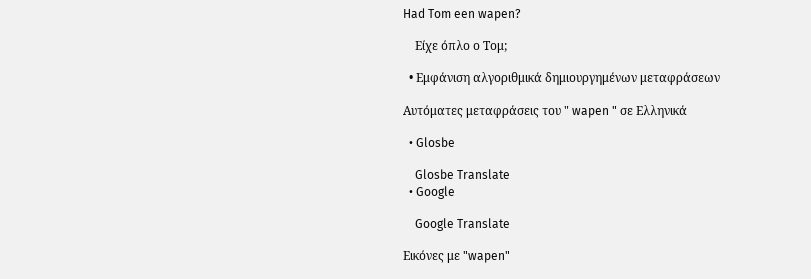Had Tom een wapen?

    Είχε όπλο ο Τομ;

  • Εμφάνιση αλγοριθμικά δημιουργημένων μεταφράσεων

Αυτόματες μεταφράσεις του " wapen " σε Ελληνικά

  • Glosbe

    Glosbe Translate
  • Google

    Google Translate

Εικόνες με "wapen"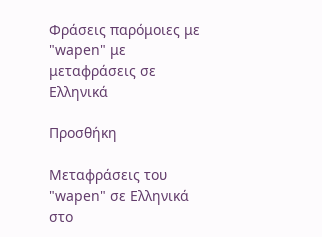Φράσεις παρόμοιες με "wapen" με μεταφράσεις σε Ελληνικά

Προσθήκη

Μεταφράσεις του "wapen" σε Ελληνικά στο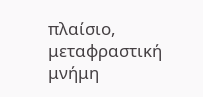πλαίσιο, μεταφραστική μνήμη